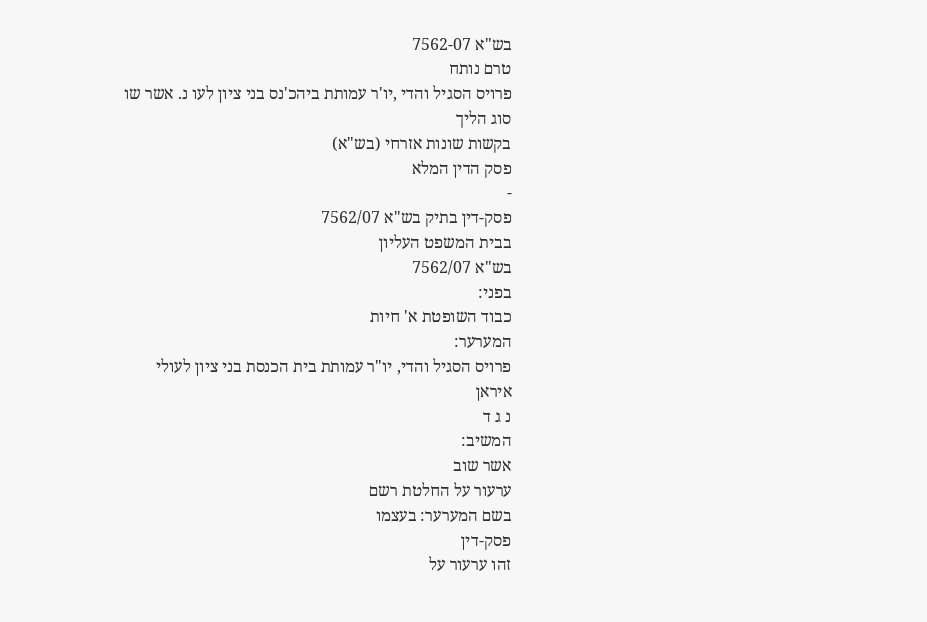בש"א 7562-07
טרם נותח
פרויס הסגיל והדי ,יו'ר עמותת ביהכ'נס בני ציון לעו נ. אשר שו
סוג הליך
בקשות שונות אזרחי (בש"א)
פסק הדין המלא
-
פסק-דין בתיק בש"א 7562/07
בבית המשפט העליון
בש"א 7562/07
בפני:
כבוד השופטת א' חיות
המערער:
פרויס הסגיל והדי, יו"ר עמותת בית הכנסת בני ציון לעולי איראן
נ ג ד
המשיב:
אשר שוב
ערעור על החלטת רשם
בשם המערער: בעצמו
פסק-דין
זהו ערעור על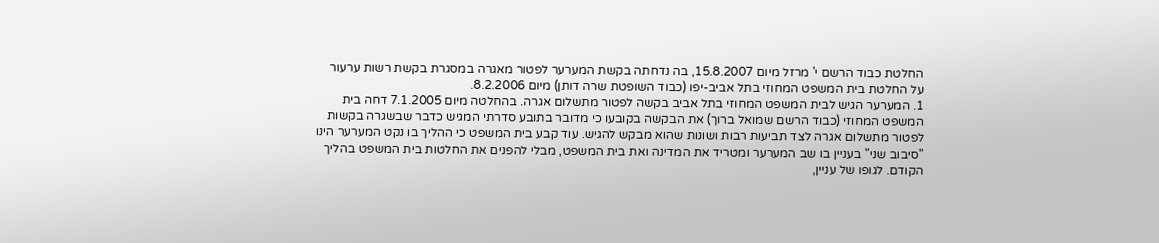החלטת כבוד הרשם י' מרזל מיום 15.8.2007, בה נדחתה בקשת המערער לפטור מאגרה במסגרת בקשת רשות ערעור על החלטת בית המשפט המחוזי בתל אביב-יפו (כבוד השופטת שרה דותן) מיום 8.2.2006.
1. המערער הגיש לבית המשפט המחוזי בתל אביב בקשה לפטור מתשלום אגרה. בהחלטה מיום 7.1.2005 דחה בית המשפט המחוזי (כבוד הרשם שמואל ברוך) את הבקשה בקובעו כי מדובר בתובע סדרתי המגיש כדבר שבשגרה בקשות לפטור מתשלום אגרה לצד תביעות רבות ושונות שהוא מבקש להגיש. עוד קבע בית המשפט כי ההליך בו נקט המערער הינו "סיבוב שני" בעניין בו שב המערער ומטריד את המדינה ואת בית המשפט, מבלי להפנים את החלטות בית המשפט בהליך הקודם. לגופו של עניין,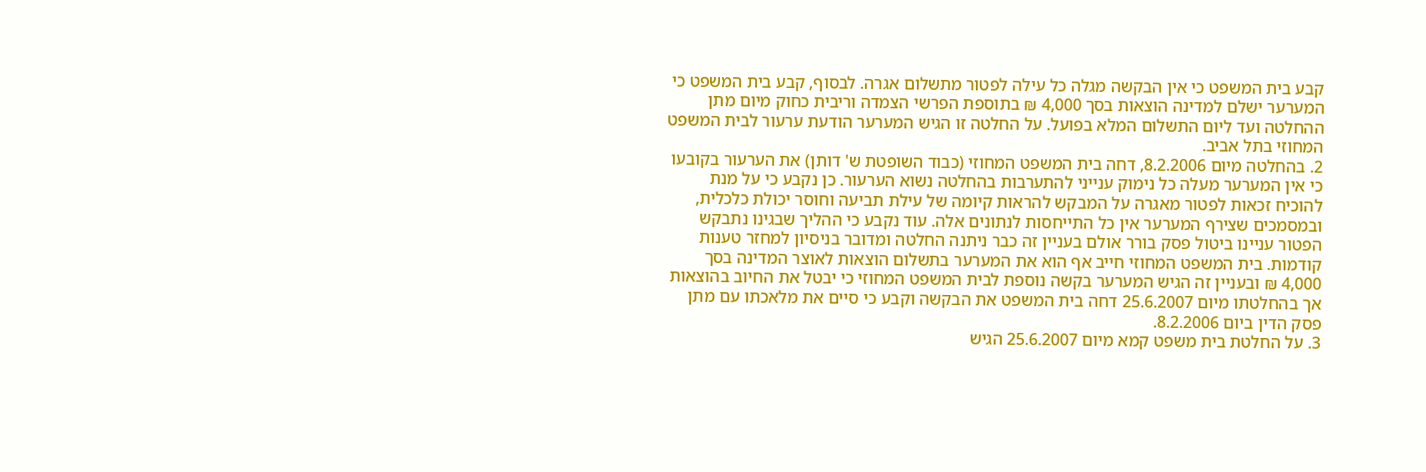קבע בית המשפט כי אין הבקשה מגלה כל עילה לפטור מתשלום אגרה. לבסוף, קבע בית המשפט כי המערער ישלם למדינה הוצאות בסך 4,000 ₪ בתוספת הפרשי הצמדה וריבית כחוק מיום מתן ההחלטה ועד ליום התשלום המלא בפועל. על החלטה זו הגיש המערער הודעת ערעור לבית המשפט המחוזי בתל אביב.
2. בהחלטה מיום 8.2.2006, דחה בית המשפט המחוזי (כבוד השופטת ש' דותן) את הערעור בקובעו כי אין המערער מעלה כל נימוק ענייני להתערבות בהחלטה נשוא הערעור. כן נקבע כי על מנת להוכיח זכאות לפטור מאגרה על המבקש להראות קיומה של עילת תביעה וחוסר יכולת כלכלית, ובמסמכים שצירף המערער אין כל התייחסות לנתונים אלה. עוד נקבע כי ההליך שבגינו נתבקש הפטור עניינו ביטול פסק בורר אולם בעניין זה כבר ניתנה החלטה ומדובר בניסיון למחזר טענות קודמות. בית המשפט המחוזי חייב אף הוא את המערער בתשלום הוצאות לאוצר המדינה בסך 4,000 ₪ ובעניין זה הגיש המערער בקשה נוספת לבית המשפט המחוזי כי יבטל את החיוב בהוצאות אך בהחלטתו מיום 25.6.2007 דחה בית המשפט את הבקשה וקבע כי סיים את מלאכתו עם מתן פסק הדין ביום 8.2.2006.
3. על החלטת בית משפט קמא מיום 25.6.2007 הגיש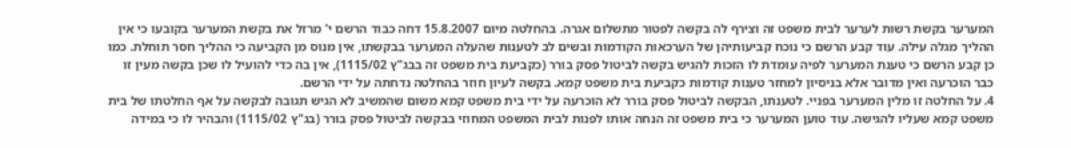המערער בקשת רשות לערער לבית משפט זה וצירף לה בקשה לפטור מתשלום אגרה. בהחלטה מיום 15.8.2007 דחה כבוד הרשם י' מרזל את בקשת המערער בקובעו כי אין ההליך מגלה עילה. עוד קבע הרשם כי נוכח קביעותיהן של הערכאות הקודמות ובשים לב לטענות שהעלה המערער בבקשתו, אין מנוס מן הקביעה כי ההליך חסר תוחלת. כמו כן קבע הרשם כי טענת המערער לפיה עומדת לו הזכות להגיש בקשה לביטול פסק בורר (כקביעת בית משפט זה בבג"ץ 1115/02), אין בה כדי להועיל לו שכן בקשה מעין זו כבר הוכרעה ואין מדובר אלא בניסיון למחזר טענות קודמות כקביעת בית משפט קמא. בקשה לעיון חוזר בהחלטה נדחתה על ידי הרשם.
4. על החלטה זו מלין המערער בפניי. לטענתו, הבקשה לביטול פסק בורר לא הוכרעה על ידי בית משפט קמא משום שהמשיב לא הגיש תגובה לבקשה על אף החלטתו של בית משפט קמא שעליו להגישה. עוד טוען המערער כי בית משפט זה הנחה אותו לפנות לבית המשפט המחוזי בבקשה לביטול פסק בורר (בג"ץ 1115/02) והבהיר לו כי במידה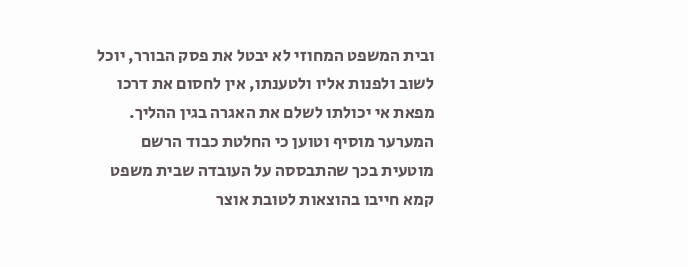ובית המשפט המחוזי לא יבטל את פסק הבורר, יוכל לשוב ולפנות אליו ולטענתו, אין לחסום את דרכו מפאת אי יכולתו לשלם את האגרה בגין ההליך. המערער מוסיף וטוען כי החלטת כבוד הרשם מוטעית בכך שהתבססה על העובדה שבית משפט קמא חייבו בהוצאות לטובת אוצר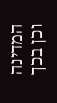המדינה וכן בכך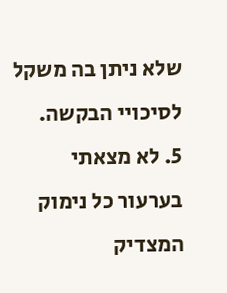שלא ניתן בה משקל לסיכויי הבקשה.
5. לא מצאתי בערעור כל נימוק המצדיק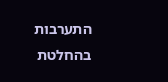התערבות בהחלטת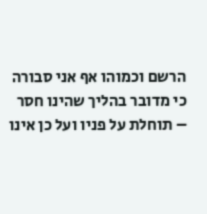הרשם וכמוהו אף אני סבורה כי מדובר בהליך שהינו חסר – תוחלת על פניו ועל כן אינו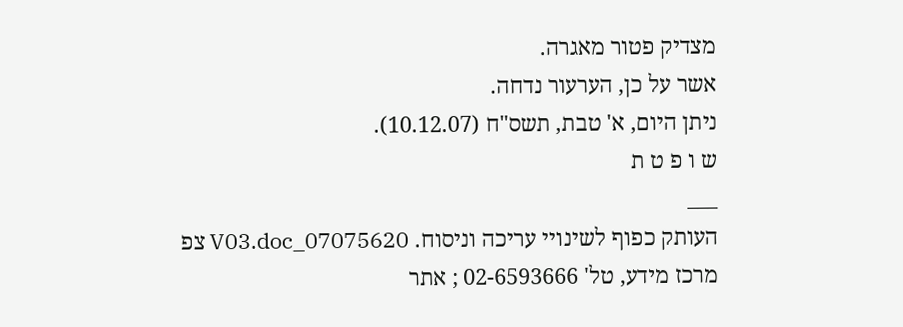מצדיק פטור מאגרה.
אשר על כן, הערעור נדחה.
ניתן היום, א' טבת, תשס"ח (10.12.07).
ש ו פ ט ת
___
העותק כפוף לשינויי עריכה וניסוח. 07075620_V03.doc צפ
מרכז מידע, טל' 02-6593666 ; אתר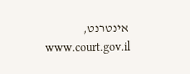אינטרנט, www.court.gov.il